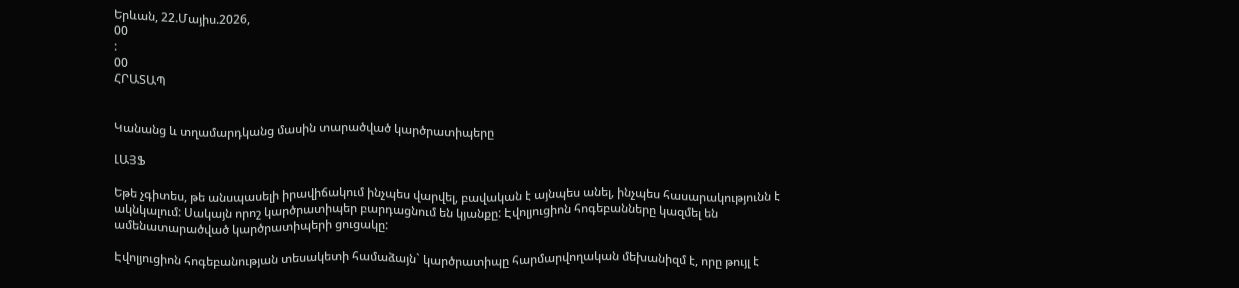Երևան, 22.Մայիս.2026,
00
:
00
ՀՐԱՏԱՊ


Կանանց և տղամարդկանց մասին տարածված կարծրատիպերը

ԼԱՅՖ

Եթե չգիտես, թե անսպասելի իրավիճակում ինչպես վարվել, բավական է այնպես անել, ինչպես հասարակությունն է ակնկալում: Սակայն որոշ կարծրատիպեր բարդացնում են կյանքը: Էվոլյուցիոն հոգեբանները կազմել են ամենատարածված կարծրատիպերի ցուցակը:

Էվոլյուցիոն հոգեբանության տեսակետի համաձայն` կարծրատիպը հարմարվողական մեխանիզմ է, որը թույլ է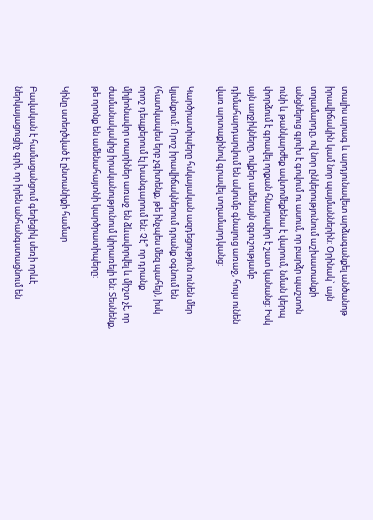տալիս արագ և արդյունավետ արձագանքել անծանոթ իրավիճակին կամ նոր պայմաններին: Օրինակ` այն տղամարդը, ով նոր ընկերությունում աշխատանքի անցնելուց գլուխ է գովում ու ասում, որ բարձր պաշտոն ունի և թանկարժեք ավտոմեքենա է վարում, նման կերպ փորձում է գրավել որքան հնարավոր է շատ կանանց: Իսկ այն աղջիկները, ովքեր ամենայն զգուշությամբ դիմահարդարվում են ակումբ գնալուց առաջ, հույս ունեն վառ արտաքինով գրավել տղամարդկանց:

Կարծրատիպերը հսկայական ազդեցություն ունեն մեր կյանքում: Որոշ իրավիճակներում դրանք օգնում են (հատկապես երբ չգիտենք, թե ինչպես մեզ պահել), իսկ որոշ դեպքերում էլ խանգարում են: Չէ՞ որ դրանք միլիոնավոր տարիներ առաջ են ձևավորվել և միշտ չէ, որ ժամանակակից իրականությունում կիրառելի են: Տեսնենք, թե որոնք են ամենահայտնի կարծրատիպերը:

Կինը ստեղծված է ընտանիքի համար

Բավական է համացանցում գեղեցիկ սեռի որևէ ներկայացուցիչ գրի, որ իրեն անհանգստացնում են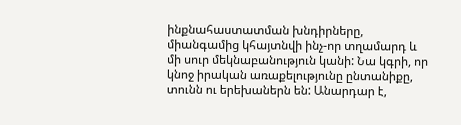ինքնահաստատման խնդիրները, միանգամից կհայտնվի ինչ-որ տղամարդ և մի սուր մեկնաբանություն կանի: Նա կգրի, որ կնոջ իրական առաքելությունը ընտանիքը, տունն ու երեխաներն են: Անարդար է,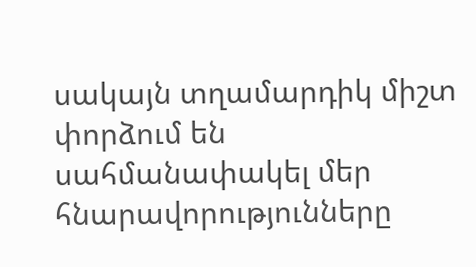սակայն տղամարդիկ միշտ փորձում են սահմանափակել մեր հնարավորությունները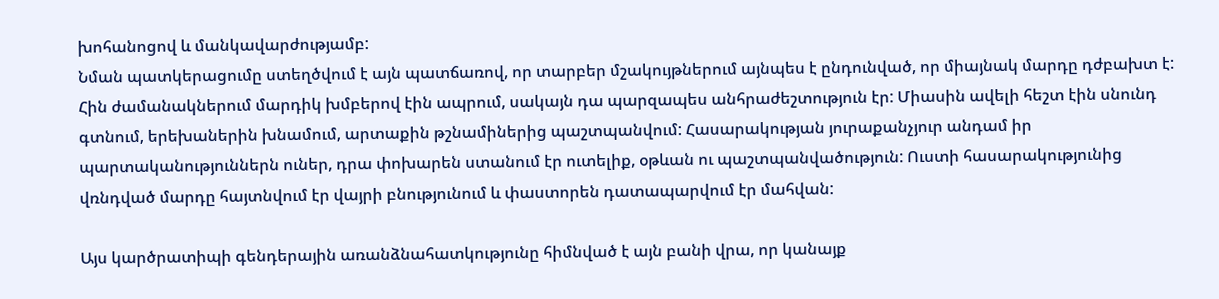խոհանոցով և մանկավարժությամբ:
Նման պատկերացումը ստեղծվում է այն պատճառով, որ տարբեր մշակույթներում այնպես է ընդունված, որ միայնակ մարդը դժբախտ է: Հին ժամանակներում մարդիկ խմբերով էին ապրում, սակայն դա պարզապես անհրաժեշտություն էր: Միասին ավելի հեշտ էին սնունդ գտնում, երեխաներին խնամում, արտաքին թշնամիներից պաշտպանվում: Հասարակության յուրաքանչյուր անդամ իր պարտականություններն ուներ, դրա փոխարեն ստանում էր ուտելիք, օթևան ու պաշտպանվածություն: Ուստի հասարակությունից վռնդված մարդը հայտնվում էր վայրի բնությունում և փաստորեն դատապարվում էր մահվան:

Այս կարծրատիպի գենդերային առանձնահատկությունը հիմնված է այն բանի վրա, որ կանայք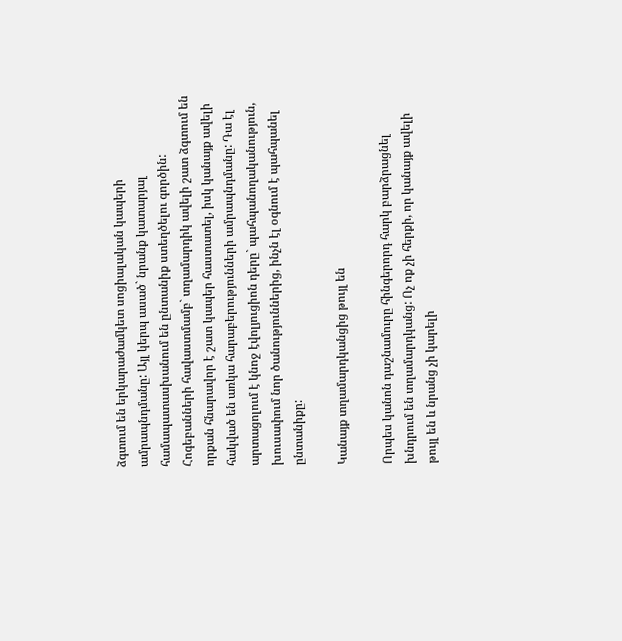ձգտում են երկարաժամկետ սոցիալական կապերի ամրապնդմանը: Այլ կերպ ասած` նրանք կատարյալ համապատասխանում են ընտանիք ստեղծելու գործին: Հոգեբանների հավաստմամբ` տղամարդիկ ավելի շատ ձգտում են որքան հնարավոր է շատ կապեր հաստատել, իսկ կանայք ավելի հակված են առկա հարաբերությունների ամրապնդմանը: Դա էլ արտացոլում է կնոջ էվոլյուցիոն դերը` պահպանողականություն, խուսափում նոր ծանություններից, ինչն էլ օգնում է պահպանել ընտանիքը:

Կանայք տղամարդկանցից թույլ են

Որպես կանոն դաշնամուրը հինգերորդ հարկ բարձրացնել խնդրում են տղամարդկանց: Ոչ ոք չի հերքի, որ կանայք ավելի թույլ են և նրանց չի կարելի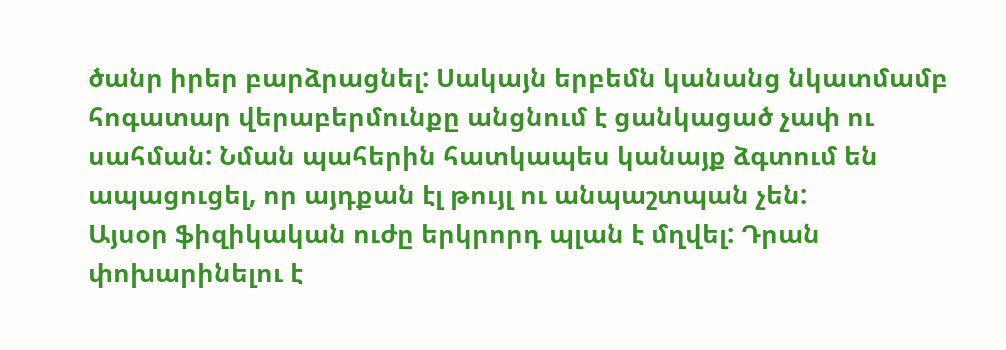ծանր իրեր բարձրացնել: Սակայն երբեմն կանանց նկատմամբ հոգատար վերաբերմունքը անցնում է ցանկացած չափ ու սահման: Նման պահերին հատկապես կանայք ձգտում են ապացուցել, որ այդքան էլ թույլ ու անպաշտպան չեն:
Այսօր ֆիզիկական ուժը երկրորդ պլան է մղվել: Դրան փոխարինելու է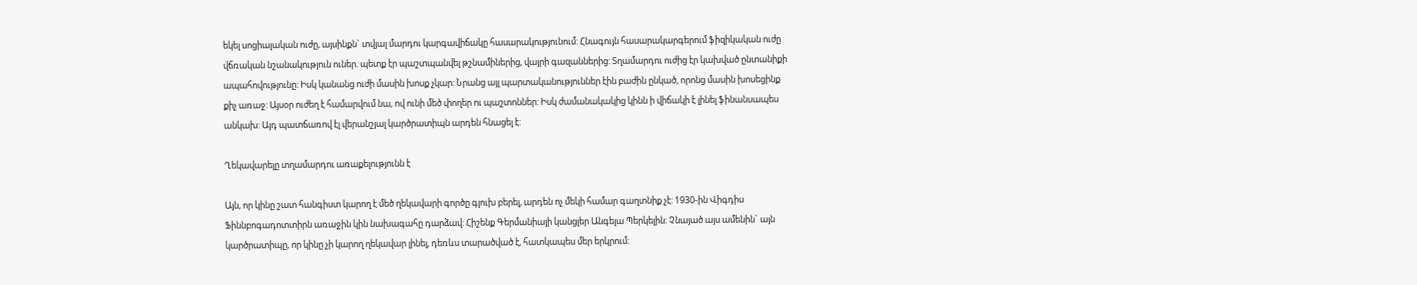եկել սոցիալական ուժը, այսինքն` տվյալ մարդու կարգավիճակը հասարակությունում: Հնագույն հասարակարգերում ֆիզիկական ուժը վճռական նշանակություն ուներ. պետք էր պաշտպանվել թշնամիներից, վայրի գազաններից: Տղամարդու ուժից էր կախված ընտանիքի ապահովությունը: Իսկ կանանց ուժի մասին խոսք չկար: Նրանց այլ պարտականություններ էին բաժին ընկած, որոնց մասին խոսեցինք քիչ առաջ: Այսօր ուժեղ է համարվում նա, ով ունի մեծ փողեր ու պաշտոններ: Իսկ ժամանակակից կինն ի վիճակի է լինել ֆինանսապես անկախ: Այդ պատճառով էլ վերանշյալ կարծրատիպն արդեն հնացել է:

Ղեկավարելը տղամարդու առաքելությունն է

Այն, որ կինը շատ հանգիստ կարող է մեծ ղեկավարի գործը գլուխ բերել, արդեն ոչ մեկի համար գաղտնիք չէ: 1930-ին Վիգդիս Ֆիննբոգադոտտիրն առաջին կին նախագահը դարձավ: Հիշենք Գերմանիայի կանցլեր Անգելա Պերկելին: Չնայած այս ամենին` այն կարծրատիպը, որ կինը չի կարող ղեկավար լինել, դեռևս տարածված է, հատկապես մեր երկրում: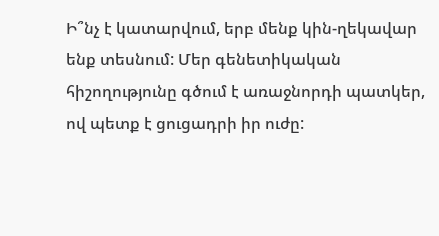Ի՞նչ է կատարվում, երբ մենք կին-ղեկավար ենք տեսնում: Մեր գենետիկական հիշողությունը գծում է առաջնորդի պատկեր, ով պետք է ցուցադրի իր ուժը: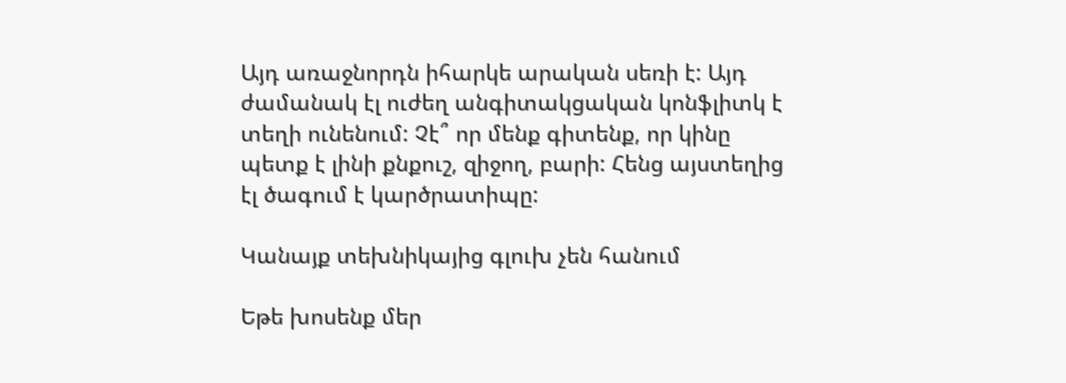Այդ առաջնորդն իհարկե արական սեռի է: Այդ ժամանակ էլ ուժեղ անգիտակցական կոնֆլիտկ է տեղի ունենում: Չէ՞ որ մենք գիտենք, որ կինը պետք է լինի քնքուշ, զիջող, բարի: Հենց այստեղից էլ ծագում է կարծրատիպը:

Կանայք տեխնիկայից գլուխ չեն հանում

Եթե խոսենք մեր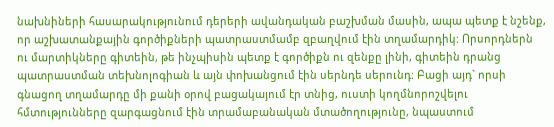նախնիների հասարակությունում դերերի ավանդական բաշխման մասին, ապա պետք է նշենք, որ աշխատանքային գործիքների պատրաստմամբ զբաղվում էին տղամարդիկ: Որսորդներն ու մարտիկները գիտեին, թե ինչպիսին պետք է գործիքն ու զենքը լինի, գիտեին դրանց պատրաստման տեխնոլոգիան և այն փոխանցում էին սերնդե սերունդ: Բացի այդ` որսի գնացող տղամարդը մի քանի օրով բացակայում էր տնից, ուստի կողմնորոշվելու հմտությունները զարգացնում էին տրամաբանական մտածողությունը, նպաստում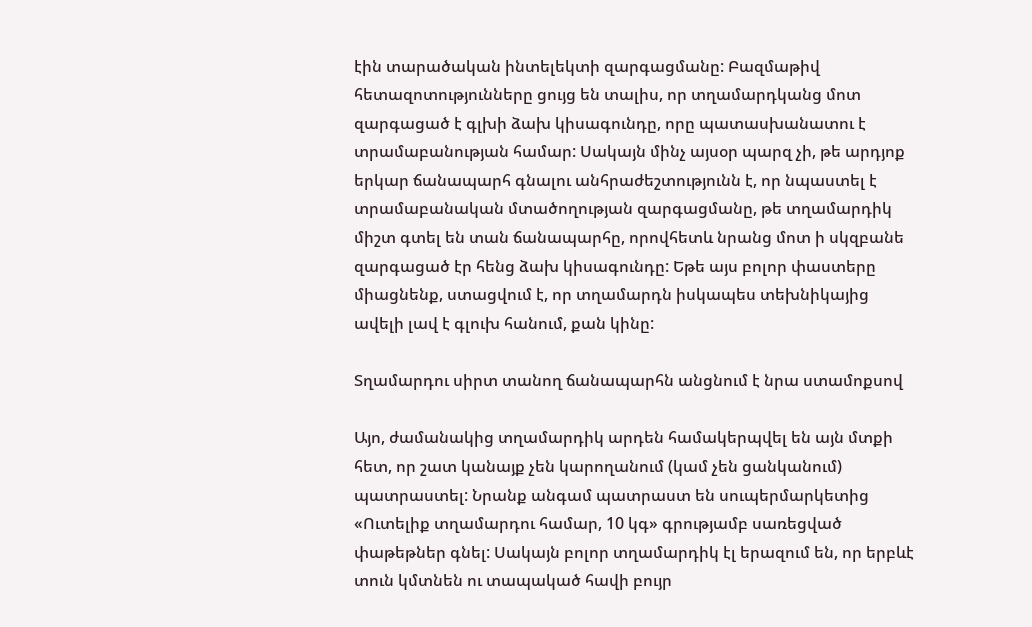էին տարածական ինտելեկտի զարգացմանը: Բազմաթիվ հետազոտությունները ցույց են տալիս, որ տղամարդկանց մոտ զարգացած է գլխի ձախ կիսագունդը, որը պատասխանատու է տրամաբանության համար: Սակայն մինչ այսօր պարզ չի, թե արդյոք երկար ճանապարհ գնալու անհրաժեշտությունն է, որ նպաստել է տրամաբանական մտածողության զարգացմանը, թե տղամարդիկ միշտ գտել են տան ճանապարհը, որովհետև նրանց մոտ ի սկզբանե զարգացած էր հենց ձախ կիսագունդը: Եթե այս բոլոր փաստերը միացնենք, ստացվում է, որ տղամարդն իսկապես տեխնիկայից ավելի լավ է գլուխ հանում, քան կինը:

Տղամարդու սիրտ տանող ճանապարհն անցնում է նրա ստամոքսով

Այո, ժամանակից տղամարդիկ արդեն համակերպվել են այն մտքի հետ, որ շատ կանայք չեն կարողանում (կամ չեն ցանկանում) պատրաստել: Նրանք անգամ պատրաստ են սուպերմարկետից «Ուտելիք տղամարդու համար, 10 կգ» գրությամբ սառեցված փաթեթներ գնել: Սակայն բոլոր տղամարդիկ էլ երազում են, որ երբևէ տուն կմտնեն ու տապակած հավի բույր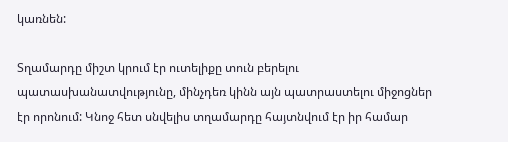կառնեն:

Տղամարդը միշտ կրում էր ուտելիքը տուն բերելու պատասխանատվությունը, մինչդեռ կինն այն պատրաստելու միջոցներ էր որոնում: Կնոջ հետ սնվելիս տղամարդը հայտնվում էր իր համար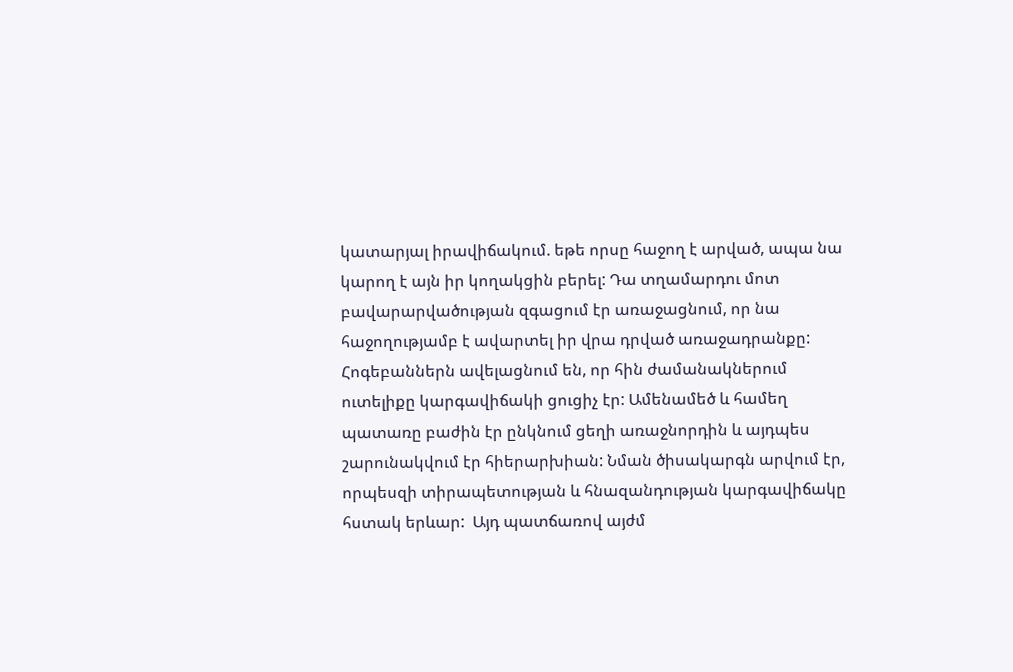կատարյալ իրավիճակում. եթե որսը հաջող է արված, ապա նա կարող է այն իր կողակցին բերել: Դա տղամարդու մոտ բավարարվածության զգացում էր առաջացնում, որ նա հաջողությամբ է ավարտել իր վրա դրված առաջադրանքը: Հոգեբաններն ավելացնում են, որ հին ժամանակներում ուտելիքը կարգավիճակի ցուցիչ էր: Ամենամեծ և համեղ պատառը բաժին էր ընկնում ցեղի առաջնորդին և այդպես շարունակվում էր հիերարխիան: Նման ծիսակարգն արվում էր, որպեսզի տիրապետության և հնազանդության կարգավիճակը հստակ երևար:  Այդ պատճառով այժմ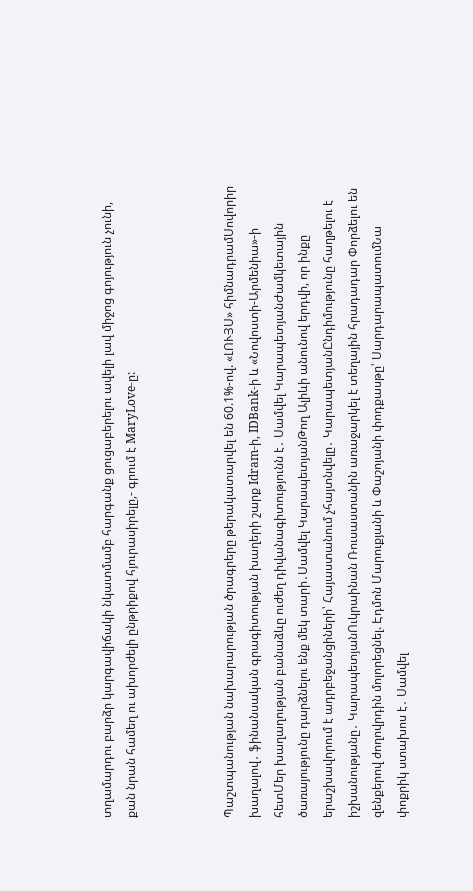տղամարդու բարձր կարգավիճակի նկատմամբ հարգանք ցուցաբերելու ավելի լավ միջոց գոյություն չունի, քան նրան համեղ ու ախորժելի ընթրիքով հյուրասիրելը,- գրում է MaryLove-ը:



Պաշտպանության նախարարության ծրագրերը թերակատարվել են 60.1%-ով. «ԼՈՒՅՍ» հիմնադրամՍովորիր խաղալով․ ֆինանսական գրագիտության խաղերի շարք Idram-ի, IDBank-ի և «Նովոստի-Արմենիա»-ի հետՄեր խաղաղության բանաձևը ուժեղ դիվանագիտությունն է․ Սամվել ԿարապետյանԺամկետային ծառայությունը դարձնելու ենք մեկ տարի․Սամվել ԿարապետյանԹող Ալիևի անունով երդվի, որ ինքը երաշխավորում է ադրբեջանցիների՝ Հայաստանում չհայտնվելը․ ԿարապետյանԸնդիմությունը հաղթելու է իշխանությանը․ ԿարապետյանՈւկրաինան Ռուսաստանին առաջարկել է տեղային հրադադար Փորձելու են զենքերով ժողովրդին մոլորեցնել. Էդմոն Մարուքյանի և Փաշոյանի փոդքասթը՝ ՍարդարապատումՆա փոքրիկ ստախոս է․ Սամվել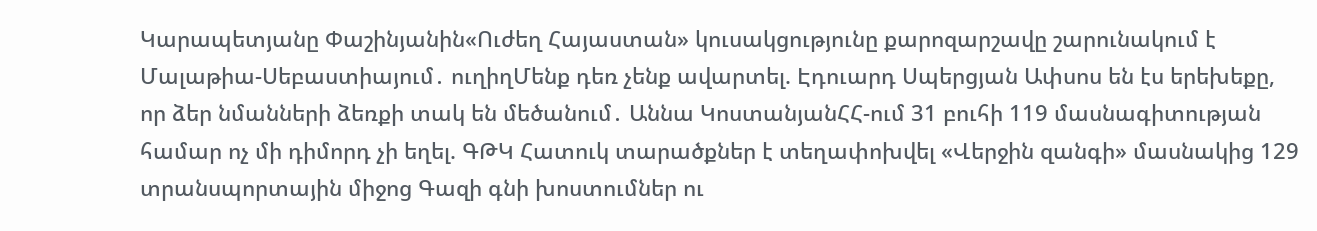Կարապետյանը Փաշինյանին«Ուժեղ Հայաստան» կուսակցությունը քարոզարշավը շարունակում է Մալաթիա-Սեբաստիայում․ ուղիղՄենք դեռ չենք ավարտել. Էդուարդ Սպերցյան Ափսոս են էս երեխեքը, որ ձեր նմանների ձեռքի տակ են մեծանում․ Աննա ԿոստանյանՀՀ-ում 31 բուհի 119 մասնագիտության համար ոչ մի դիմորդ չի եղել. ԳԹԿ Հատուկ տարածքներ է տեղափոխվել «Վերջին զանգի» մասնակից 129 տրանսպորտային միջոց Գազի գնի խոստումներ ու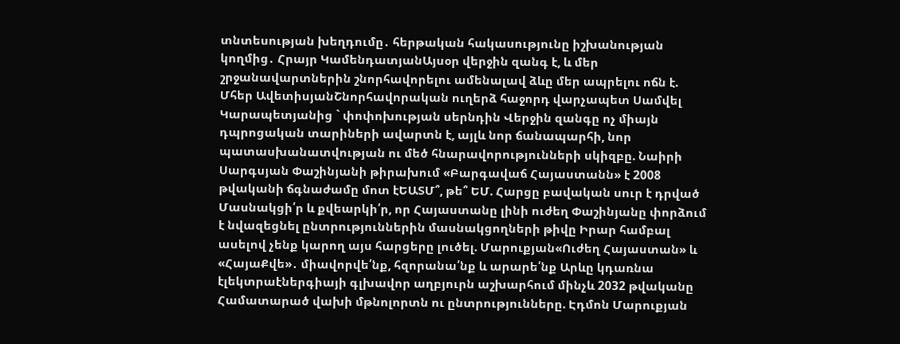տնտեսության խեղդումը․ հերթական հակասությունը իշխանության կողմից․ Հրայր ԿամենդատյանԱյսօր վերջին զանգ է, և մեր շրջանավարտներին շնորհավորելու ամենալավ ձևը մեր ապրելու ոճն է. Մհեր ԱվետիսյանՇնորհավորական ուղերձ հաջորդ վարչապետ Սամվել Կարապետյանից ` փոփոխության սերնդին Վերջին զանգը ոչ միայն դպրոցական տարիների ավարտն է, այլև նոր ճանապարհի, նոր պատասխանատվության ու մեծ հնարավորությունների սկիզբը. Նաիրի Սարգսյան Փաշինյանի թիրախում «Բարգավաճ Հայաստանն» է 2008 թվականի ճգնաժամը մոտ էԵԱՏՄ՞, թե՞ ԵՄ. Հարցը բավական սուր է դրված Մասնակցի՛ր և քվեարկի՛ր, որ Հայաստանը լինի ուժեղ Փաշինյանը փորձում է նվազեցնել ընտրություններին մասնակցողների թիվը Իրար համբալ ասելով չենք կարող այս հարցերը լուծել. Մարուքյան«Ուժեղ Հայաստան» և «ՀայաՔվե»․ միավորվե՛նք, հզորանա՛նք և արարե՛նք Արևը կդառնա էլեկտրաէներգիայի գլխավոր աղբյուրն աշխարհում մինչև 2032 թվականը Համատարած վախի մթնոլորտն ու ընտրությունները. Էդմոն Մարուքյան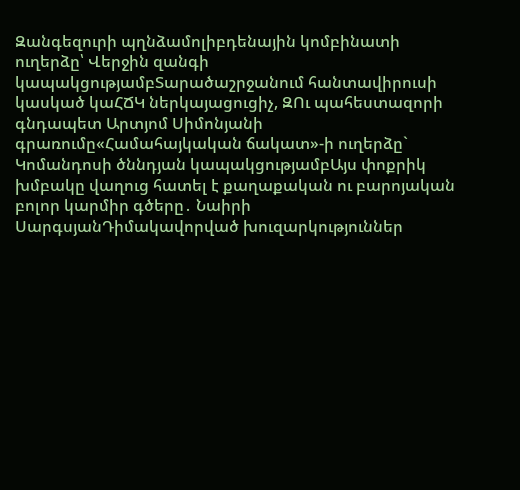Զանգեզուրի պղնձամոլիբդենային կոմբինատի ուղերձը՝ Վերջին զանգի կապակցությամբՏարածաշրջանում հանտավիրուսի կասկած կաՀՃԿ ներկայացուցիչ, ԶՈւ պահեստազորի գնդապետ Արտյոմ Սիմոնյանի գրառումը«Համահայկական ճակատ»-ի ուղերձը` Կոմանդոսի ծննդյան կապակցությամբԱյս փոքրիկ խմբակը վաղուց հատել է քաղաքական ու բարոյական բոլոր կարմիր գծերը․ Նաիրի ՍարգսյանԴիմակավորված խուզարկություններ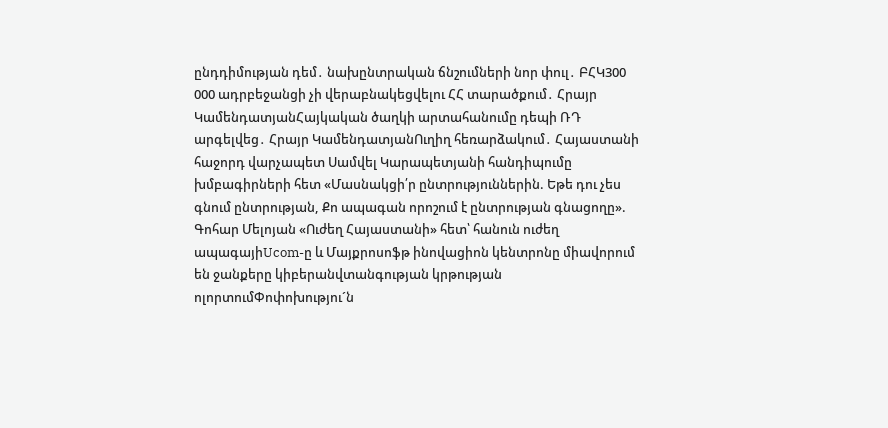ընդդիմության դեմ․ նախընտրական ճնշումների նոր փուլ․ ԲՀԿ300 000 ադրբեջանցի չի վերաբնակեցվելու ՀՀ տարածքում․ Հրայր ԿամենդատյանՀայկական ծաղկի արտահանումը դեպի ՌԴ արգելվեց․ Հրայր ԿամենդատյանՈւղիղ հեռարձակում․ Հայաստանի հաջորդ վարչապետ Սամվել Կարապետյանի հանդիպումը խմբագիրների հետ «Մասնակցի՛ր ընտրություններին. Եթե դու չես գնում ընտրության, Քո ապագան որոշում է ընտրության գնացողը». Գոհար Մելոյան «Ուժեղ Հայաստանի» հետ՝ հանուն ուժեղ ապագայիUcom-ը և Մայքրոսոֆթ ինովացիոն կենտրոնը միավորում են ջանքերը կիբերանվտանգության կրթության ոլորտումՓոփոխությու´ն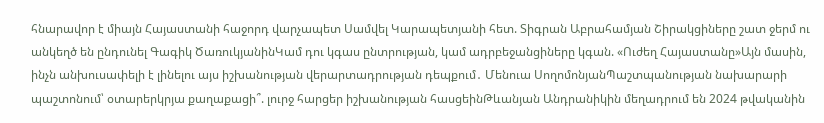հնարավոր է միայն Հայաստանի հաջորդ վարչապետ Սամվել Կարապետյանի հետ. Տիգրան Աբրահամյան Շիրակցիները շատ ջերմ ու անկեղծ են ընդունել Գագիկ ԾառուկյանինԿամ դու կգաս ընտրության, կամ ադրբեջանցիները կգան. «Ուժեղ Հայաստանը»Այն մասին, ինչն անխուսափելի է լինելու այս իշխանության վերարտադրության դեպքում․ Մենուա ՍողոմոնյանՊաշտպանության նախարարի պաշտոնում՝ օտարերկրյա քաղաքացի՞. լուրջ հարցեր իշխանության հասցեինԹևանյան Անդրանիկին մեղադրում են 2024 թվականին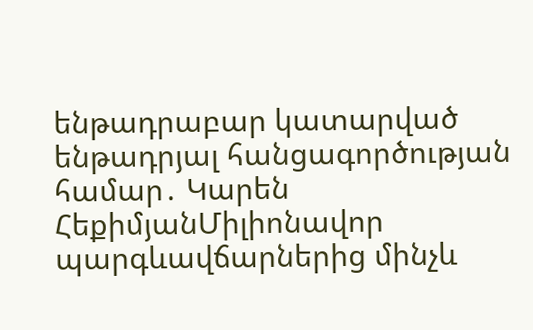ենթադրաբար կատարված ենթադրյալ հանցագործության համար․ Կարեն ՀեքիմյանՄիլիոնավոր պարգևավճարներից մինչև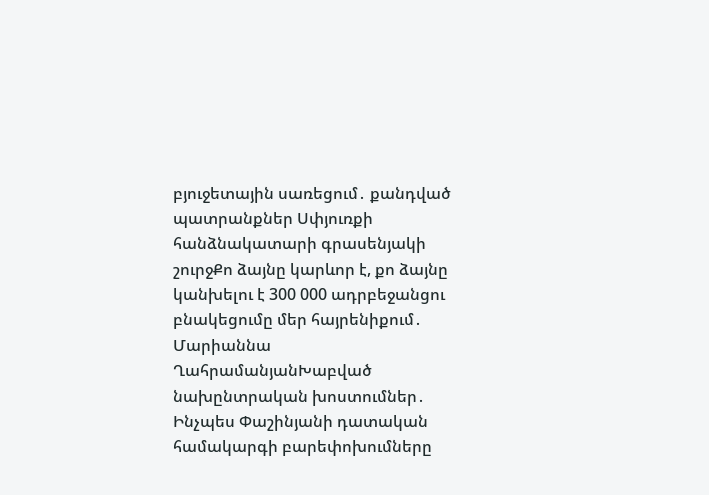բյուջետային սառեցում․ քանդված պատրանքներ Սփյուռքի հանձնակատարի գրասենյակի շուրջՔո ձայնը կարևոր է, քո ձայնը կանխելու է 300 000 ադրբեջանցու բնակեցումը մեր հայրենիքում․ Մարիաննա ՂահրամանյանԽաբված նախընտրական խոստումներ․ Ինչպես Փաշինյանի դատական համակարգի բարեփոխումները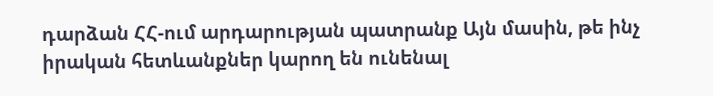դարձան ՀՀ-ում արդարության պատրանք Այն մասին, թե ինչ իրական հետևանքներ կարող են ունենալ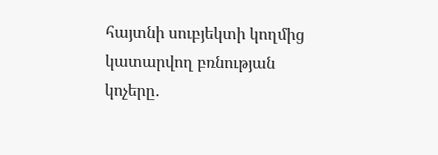հայտնի սուբյեկտի կողմից կատարվող բռնության կոչերը․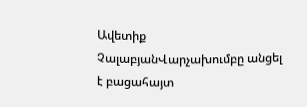Ավետիք ՉալաբյանՎարչախումբը անցել է բացահայտ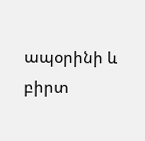ապօրինի և բիրտ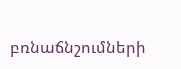բռնաճնշումների